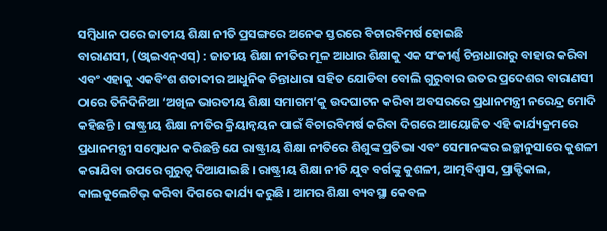ସମ୍ବିଧାନ ପରେ ଜାତୀୟ ଶିକ୍ଷା ନୀତି ପ୍ରସଙ୍ଗରେ ଅନେକ ସ୍ତରରେ ବିଚାରବିମର୍ଷ ହୋଇଛି
ବାରାଣସୀ, (ଓ୍ବାଇଏନ୍ଏସ୍) : ଜାତୀୟ ଶିକ୍ଷା ନୀତିର ମୂଳ ଆଧାର ଶିକ୍ଷାକୁ ଏକ ସଂକୀର୍ଣ୍ଣ ଚିନ୍ତାଧାରାରୁ ବାହାର କରିବା ଏବଂ ଏହାକୁ ଏକବିଂଶ ଶତାବ୍ଦୀର ଆଧୁନିକ ଚିନ୍ତାଧାରା ସହିତ ଯୋଡିବା ବୋଲି ଗୁରୁବାର ଉତର ପ୍ରଦେଶର ବାରାଣସୀ ଠାରେ ତିନିଦିନିଆ ‘ଅଖିଳ ଭାରତୀୟ ଶିକ୍ଷା ସମାଗମ’କୁ ଉଦଘାଟନ କରିବା ଅବସରରେ ପ୍ରଧାନମନ୍ତ୍ରୀ ନରେନ୍ଦ୍ର ମୋଦି କହିଛନ୍ତି । ରାଷ୍ଟ୍ରୀୟ ଶିକ୍ଷା ନୀତିର କ୍ରିୟାନ୍ୱୟନ ପାଇଁ ବିଚାରବିମର୍ଷ କରିବା ଦିଗରେ ଆୟୋଜିତ ଏହି କାର୍ଯ୍ୟକ୍ରମରେ ପ୍ରଧାନମନ୍ତ୍ରୀ ସମ୍ବୋଧନ କରିଛନ୍ତି ଯେ ରାଷ୍ଟ୍ରୀୟ ଶିକ୍ଷା ନୀତିରେ ଶିଶୁଙ୍କ ପ୍ରତିଭା ଏବଂ ସେମାନଙ୍କର ଇଚ୍ଛାନୁସାରେ କୁଶଳୀ କରାଯିବା ଉପରେ ଗୁରୁତ୍ୱ ଦିଆଯାଇଛି । ରାଷ୍ଟ୍ରୀୟ ଶିକ୍ଷା ନୀତି ଯୁବ ବର୍ଗଙ୍କୁ କୁଶଳୀ, ଆତ୍ମବିଶ୍ୱାସ, ପ୍ରାକ୍ଟିକାଲ, କାଲକୁଲେଟିଭ୍ କରିବା ଦିଗରେ କାର୍ଯ୍ୟ କରୁଛି । ଆମର ଶିକ୍ଷା ବ୍ୟବସ୍ଥା କେବଳ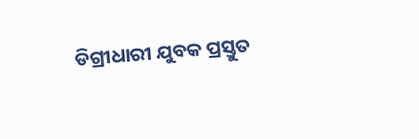ଡିଗ୍ରୀଧାରୀ ଯୁବକ ପ୍ରସ୍ତୁତ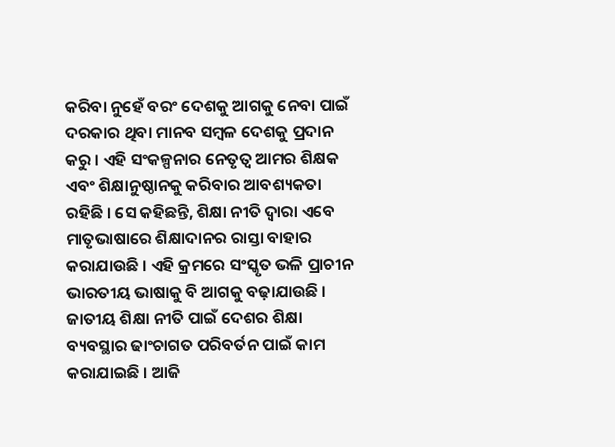କରିବା ନୁହେଁ ବରଂ ଦେଶକୁ ଆଗକୁ ନେବା ପାଇଁ ଦରକାର ଥିବା ମାନବ ସମ୍ବଳ ଦେଶକୁ ପ୍ରଦାନ କରୁ । ଏହି ସଂକଳ୍ପନାର ନେତୃତ୍ୱ ଆମର ଶିକ୍ଷକ ଏବଂ ଶିକ୍ଷାନୁଷ୍ଠାନକୁ କରିବାର ଆବଶ୍ୟକତା ରହିଛି । ସେ କହିଛନ୍ତି, ଶିକ୍ଷା ନୀତି ଦ୍ୱାରା ଏବେ ମାତୃଭାଷାରେ ଶିକ୍ଷାଦାନର ରାସ୍ତା ବାହାର କରାଯାଉଛି । ଏହି କ୍ରମରେ ସଂସ୍କୃତ ଭଳି ପ୍ରାଚୀନ ଭାରତୀୟ ଭାଷାକୁ ବି ଆଗକୁ ବଢ଼ାଯାଉଛି । ଜାତୀୟ ଶିକ୍ଷା ନୀତି ପାଇଁ ଦେଶର ଶିକ୍ଷା ବ୍ୟବସ୍ଥାର ଢାଂଚାଗତ ପରିବର୍ତନ ପାଇଁ କାମ କରାଯାଇଛି । ଆଜି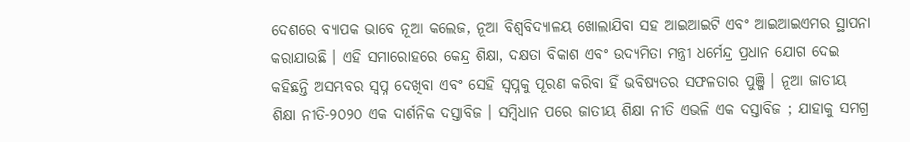ଦେଶରେ ବ୍ୟାପକ ଭାବେ ନୂଆ କଲେଜ, ନୂଆ ବିଶ୍ୱବିଦ୍ୟାଳୟ ଖୋଲାଯିବା ସହ ଆଇଆଇଟି ଏବଂ ଆଇଆଇଏମର ସ୍ଥାପନା କରାଯାଉଛି । ଏହି ସମାରୋହରେ କେନ୍ଦ୍ର ଶିକ୍ଷା, ଦକ୍ଷତା ବିକାଶ ଏବଂ ଉଦ୍ୟମିତା ମନ୍ତ୍ରୀ ଧର୍ମେନ୍ଦ୍ର ପ୍ରଧାନ ଯୋଗ ଦେଇ କହିଛନ୍ତି ଅସମ୍ଭବର ସ୍ୱପ୍ନ ଦେଖିବା ଏବଂ ସେହି ସ୍ୱପ୍ନକୁ ପୂରଣ କରିବା ହିଁ ଭବିଷ୍ୟତର ସଫଳତାର ପୁଞ୍ଜି । ନୂଆ ଜାତୀୟ ଶିକ୍ଷା ନୀତି-୨୦୨୦ ଏକ ଦାର୍ଶନିକ ଦସ୍ତାବିଜ । ସମ୍ବିଧାନ ପରେ ଜାତୀୟ ଶିକ୍ଷା ନୀତି ଏଭଳି ଏକ ଦସ୍ତାବିଜ ; ଯାହାକୁ ସମଗ୍ର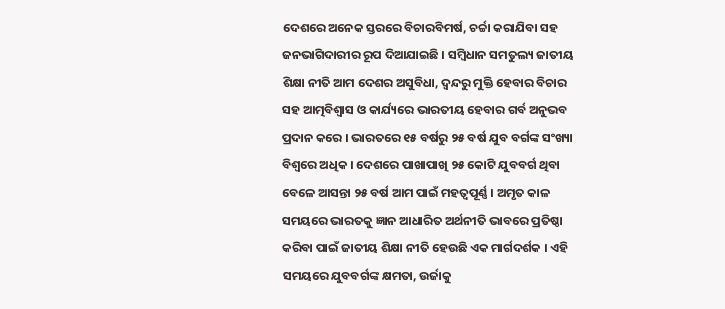ଦେଶରେ ଅନେକ ସ୍ତରରେ ବିଚାରବିମର୍ଷ, ଚର୍ଚ୍ଚା କରାଯିବା ସହ ଜନଭାଗିଦାରୀର ରୂପ ଦିଆଯାଇଛି । ସମ୍ବିଧାନ ସମତୁଲ୍ୟ ଜାତୀୟ ଶିକ୍ଷା ନୀତି ଆମ ଦେଶର ଅସୁବିଧା, ଦ୍ୱନ୍ଦରୁ ମୁକ୍ତି ହେବାର ବିଚାର ସହ ଆତ୍ମବିଶ୍ୱାସ ଓ କାର୍ଯ୍ୟରେ ଭାରତୀୟ ହେବାର ଗର୍ବ ଅନୁଭବ ପ୍ରଦାନ କରେ । ଭାରତରେ ୧୫ ବର୍ଷରୁ ୨୫ ବର୍ଷ ଯୁବ ବର୍ଗଙ୍କ ସଂଖ୍ୟା ବିଶ୍ୱରେ ଅଧିକ । ଦେଶରେ ପାଖାପାଖି ୨୫ କୋଟି ଯୁବବର୍ଗ ଥିବା ବେଳେ ଆସନ୍ତା ୨୫ ବର୍ଷ ଆମ ପାଇଁ ମହତ୍ୱପୂର୍ଣ୍ଣ । ଅମୃତ କାଳ ସମୟରେ ଭାରତକୁ ଜ୍ଞାନ ଆଧାରିତ ଅର୍ଥନୀତି ଭାବରେ ପ୍ରତିଷ୍ଠା କରିବା ପାଇଁ ଜାତୀୟ ଶିକ୍ଷା ନୀତି ହେଉଛି ଏକ ମାର୍ଗଦର୍ଶକ । ଏହି ସମୟରେ ଯୁବବର୍ଗଙ୍କ କ୍ଷମତା, ଉର୍ଜାକୁ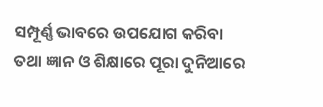ସମ୍ପୂର୍ଣ୍ଣ ଭାବରେ ଉପଯୋଗ କରିବା ତଥା ଜ୍ଞାନ ଓ ଶିକ୍ଷାରେ ପୂରା ଦୁନିଆରେ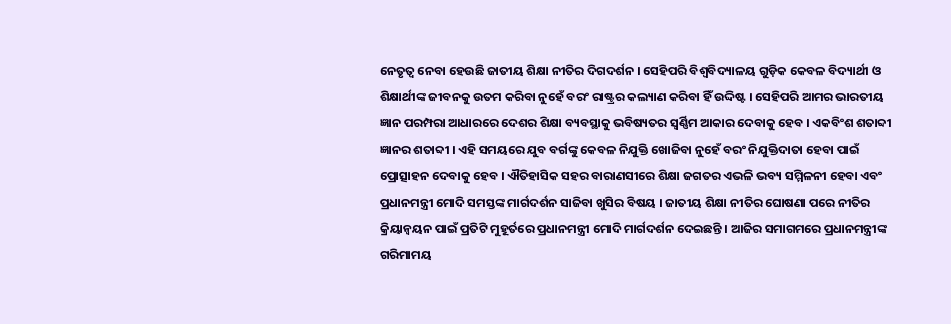ନେତୃତ୍ୱ ନେବା ହେଉଛି ଜାତୀୟ ଶିକ୍ଷା ନୀତିର ଦିଗଦର୍ଶନ । ସେହିପରି ବିଶ୍ୱବିଦ୍ୟାଳୟ ଗୁଡ଼ିକ କେବଳ ବିଦ୍ୟାର୍ଥୀ ଓ ଶିକ୍ଷାର୍ଥୀଙ୍କ ଜୀବନକୁ ଉତମ କରିବା ନୁହେଁ ବରଂ ରାଷ୍ଟ୍ରର କଲ୍ୟାଣ କରିବା ହିଁ ଉଦ୍ଦିଷ୍ଟ । ସେହିପରି ଆମର ଭାରତୀୟ ଜ୍ଞାନ ପରମ୍ପରା ଆଧାରରେ ଦେଶର ଶିକ୍ଷା ବ୍ୟବସ୍ଥାକୁ ଭବିଷ୍ୟତର ସ୍ୱର୍ଣ୍ଣିମ ଆକାର ଦେବାକୁ ହେବ । ଏକବିଂଶ ଶତାବ୍ଦୀ ଜ୍ଞାନର ଶତାବ୍ଦୀ । ଏହି ସମୟରେ ଯୁବ ବର୍ଗଙ୍କୁ କେବଳ ନିଯୁକ୍ତି ଖୋଜିବା ନୁହେଁ ବରଂ ନିଯୁକ୍ତିଦାତା ହେବା ପାଇଁ ପ୍ରୋତ୍ସାହନ ଦେବାକୁ ହେବ । ଐତିହାସିକ ସହର ବାରାଣସୀରେ ଶିକ୍ଷା ଜଗତର ଏଭଳି ଭବ୍ୟ ସମ୍ମିଳନୀ ହେବା ଏବଂ ପ୍ରଧାନମନ୍ତ୍ରୀ ମୋଦି ସମସ୍ତଙ୍କ ମାର୍ଗଦର୍ଶନ ସାଜିବା ଖୁସିର ବିଷୟ । ଜାତୀୟ ଶିକ୍ଷା ନୀତିର ଘୋଷଣା ପରେ ନୀତିର କ୍ରିୟାନ୍ୱୟନ ପାଇଁ ପ୍ରତିଟି ମୁହୂର୍ତରେ ପ୍ରଧାନମନ୍ତ୍ରୀ ମୋଦି ମାର୍ଗଦର୍ଶନ ଦେଇଛନ୍ତି । ଆଜିର ସମାଗମରେ ପ୍ରଧାନମନ୍ତ୍ରୀଙ୍କ ଗରିମାମୟ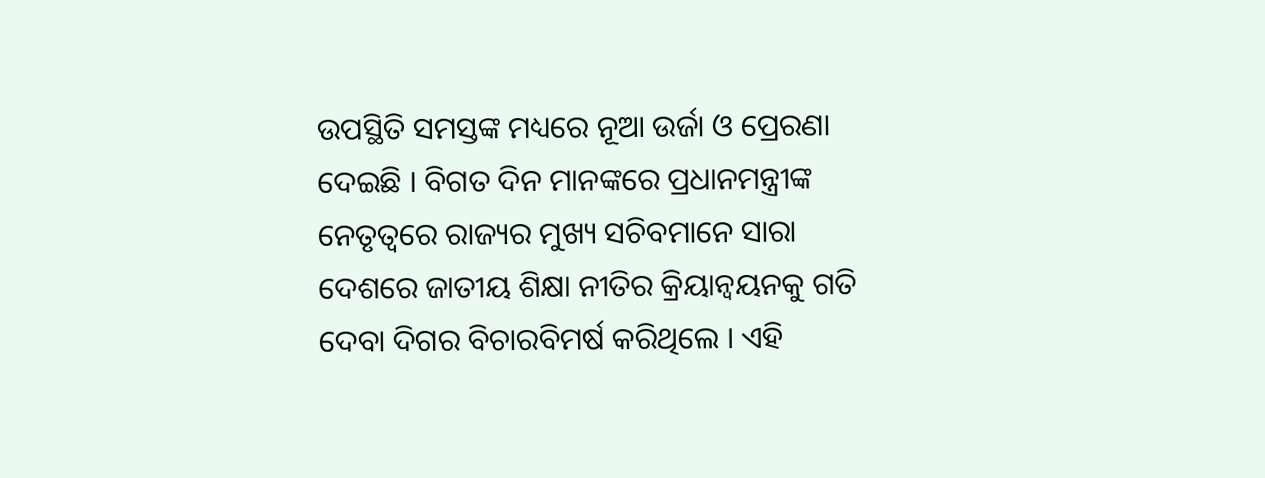ଉପସ୍ଥିତି ସମସ୍ତଙ୍କ ମଧ୍ୟରେ ନୂଆ ଉର୍ଜା ଓ ପ୍ରେରଣା ଦେଇଛି । ବିଗତ ଦିନ ମାନଙ୍କରେ ପ୍ରଧାନମନ୍ତ୍ରୀଙ୍କ ନେତୃତ୍ୱରେ ରାଜ୍ୟର ମୁଖ୍ୟ ସଚିବମାନେ ସାରା ଦେଶରେ ଜାତୀୟ ଶିକ୍ଷା ନୀତିର କ୍ରିୟାନ୍ୱୟନକୁ ଗତି ଦେବା ଦିଗର ବିଚାରବିମର୍ଷ କରିଥିଲେ । ଏହି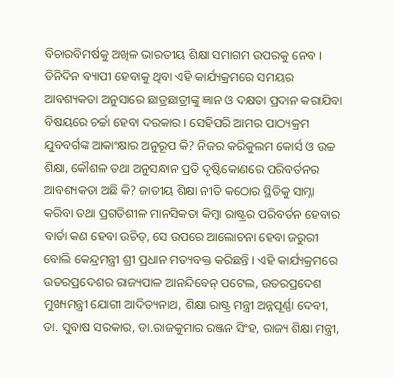ବିଚାରବିମର୍ଷକୁ ଅଖିଳ ଭାରତୀୟ ଶିକ୍ଷା ସମାଗମ ଉପରକୁ ନେବ । ତିନିଦିନ ବ୍ୟାପୀ ହେବାକୁ ଥିବା ଏହି କାର୍ଯ୍ୟକ୍ରମରେ ସମୟର ଆବଶ୍ୟକତା ଅନୁସାରେ ଛାତ୍ରଛାତ୍ରୀଙ୍କୁ ଜ୍ଞାନ ଓ ଦକ୍ଷତା ପ୍ରଦାନ କରାଯିବା ବିଷୟରେ ଚର୍ଚ୍ଚା ହେବା ଦରକାର । ସେହିପରି ଆମର ପାଠ୍ୟକ୍ରମ ଯୁବବର୍ଗଙ୍କ ଆକାଂକ୍ଷାର ଅନୁରୂପ କି? ନିଜର କରିକୁଲମ କୋର୍ସ ଓ ଉଚ୍ଚ ଶିକ୍ଷା, କୌଶଳ ତଥା ଅନୁସନ୍ଧାନ ପ୍ରତି ଦୃଷ୍ଟିକୋଣରେ ପରିବର୍ତନର ଆବଶ୍ୟକତା ଅଛି କି? ଜାତୀୟ ଶିକ୍ଷା ନୀତି କଠୋର ସ୍ଥିତିକୁ ସାମ୍ନା କରିବା ତଥା ପ୍ରଗତିଶୀଳ ମାନସିକତା କିମ୍ବା ରାଷ୍ଟ୍ରର ପରିବର୍ତନ ହେବାର ବାର୍ତା କଣ ହେବା ଉଚିତ୍, ସେ ଉପରେ ଆଲୋଚନା ହେବା ଜରୁରୀ ବୋଲି କେନ୍ଦ୍ରମନ୍ତ୍ରୀ ଶ୍ରୀ ପ୍ରଧାନ ମତ୍ୟବକ୍ତ କରିଛନ୍ତି । ଏହି କାର୍ଯ୍ୟକ୍ରମରେ ଉତରପ୍ରଦେଶର ରାଜ୍ୟପାଳ ଆନନ୍ଦିବେନ୍ ପଟେଲ, ଉତରପ୍ରଦେଶ ମୁଖ୍ୟମନ୍ତ୍ରୀ ଯୋଗୀ ଆଦିତ୍ୟନାଥ, ଶିକ୍ଷା ରାଷ୍ଟ୍ର ମନ୍ତ୍ରୀ ଅନ୍ନପୂର୍ଣ୍ଣା ଦେବୀ, ଡା. ସୁବାଷ ସରକାର, ଡା.ରାଜକୁମାର ରଞ୍ଜନ ସିଂହ, ରାଜ୍ୟ ଶିକ୍ଷା ମନ୍ତ୍ରୀ,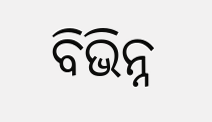ବିଭିନ୍ନ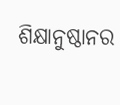ଶିକ୍ଷାନୁଷ୍ଠାନର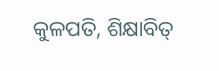କୁଳପତି, ଶିକ୍ଷାବିତ୍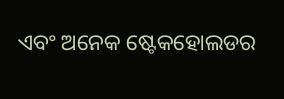ଏବଂ ଅନେକ ଷ୍ଟେକହୋଲଡର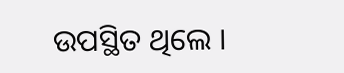ଉପସ୍ଥିତ ଥିଲେ ।